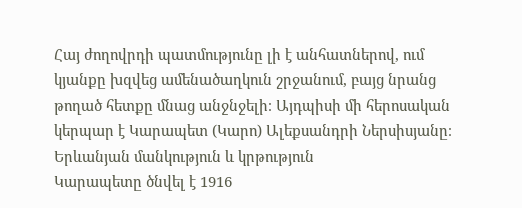Հայ ժողովրդի պատմությունը լի է անհատներով, ում կյանքը խզվեց ամենածաղկուն շրջանում, բայց նրանց թողած հետքը մնաց անջնջելի։ Այդպիսի մի հերոսական կերպար է Կարապետ (Կարո) Ալեքսանդրի Ներսիսյանը։
Երևանյան մանկություն և կրթություն
Կարապետը ծնվել է 1916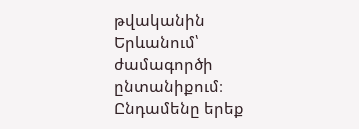թվականին Երևանում՝ ժամագործի ընտանիքում։ Ընդամենը երեք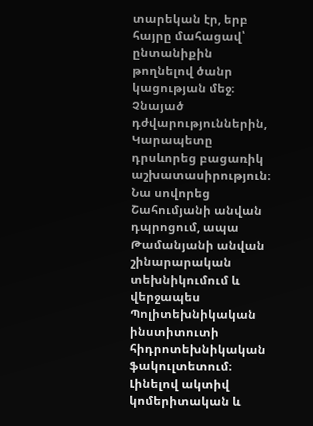տարեկան էր, երբ հայրը մահացավ՝ ընտանիքին թողնելով ծանր կացության մեջ։ Չնայած դժվարություններին, Կարապետը դրսևորեց բացառիկ աշխատասիրություն։ Նա սովորեց Շահումյանի անվան դպրոցում, ապա Թամանյանի անվան շինարարական տեխնիկումում և վերջապես Պոլիտեխնիկական ինստիտուտի հիդրոտեխնիկական ֆակուլտետում։
Լինելով ակտիվ կոմերիտական և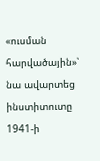«ուսման հարվածային»՝ նա ավարտեց ինստիտուտը 1941-ի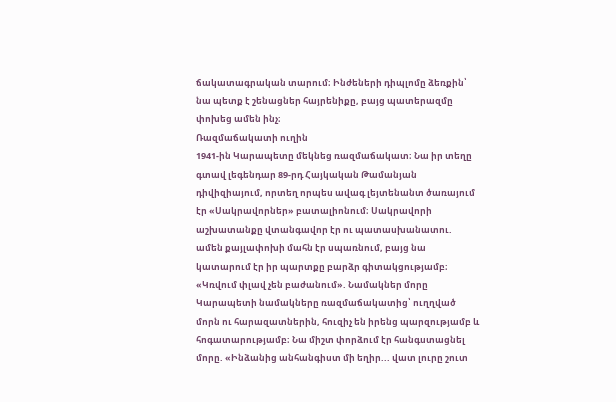ճակատագրական տարում։ Ինժեների դիպլոմը ձեռքին՝ նա պետք է շենացներ հայրենիքը, բայց պատերազմը փոխեց ամեն ինչ։
Ռազմաճակատի ուղին
1941-ին Կարապետը մեկնեց ռազմաճակատ։ Նա իր տեղը գտավ լեգենդար 89-րդ Հայկական Թամանյան դիվիզիայում, որտեղ որպես ավագ լեյտենանտ ծառայում էր «Սակրավորներ» բատալիոնում։ Սակրավորի աշխատանքը վտանգավոր էր ու պատասխանատու. ամեն քայլափոխի մահն էր սպառնում, բայց նա կատարում էր իր պարտքը բարձր գիտակցությամբ։
«Կռվում փլավ չեն բաժանում». Նամակներ մորը
Կարապետի նամակները ռազմաճակատից՝ ուղղված մորն ու հարազատներին, հուզիչ են իրենց պարզությամբ և հոգատարությամբ։ Նա միշտ փորձում էր հանգստացնել մորը. «Ինձանից անհանգիստ մի եղիր... վատ լուրը շուտ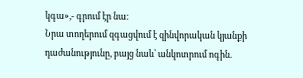կգա»,- գրում էր նա։
Նրա տողերում զգացվում է զինվորական կյանքի դաժանությունը, բայց նաև՝ անկոտրում ոգին.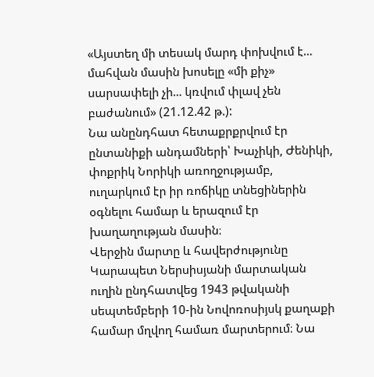«Այստեղ մի տեսակ մարդ փոխվում է... մահվան մասին խոսելը «մի քիչ» սարսափելի չի... կռվում փլավ չեն բաժանում» (21.12.42 թ.):
Նա անընդհատ հետաքրքրվում էր ընտանիքի անդամների՝ Խաչիկի, Ժենիկի, փոքրիկ Նորիկի առողջությամբ, ուղարկում էր իր ռոճիկը տնեցիներին օգնելու համար և երազում էր խաղաղության մասին։
Վերջին մարտը և հավերժությունը
Կարապետ Ներսիսյանի մարտական ուղին ընդհատվեց 1943 թվականի սեպտեմբերի 10-ին Նովոռոսիյսկ քաղաքի համար մղվող համառ մարտերում։ Նա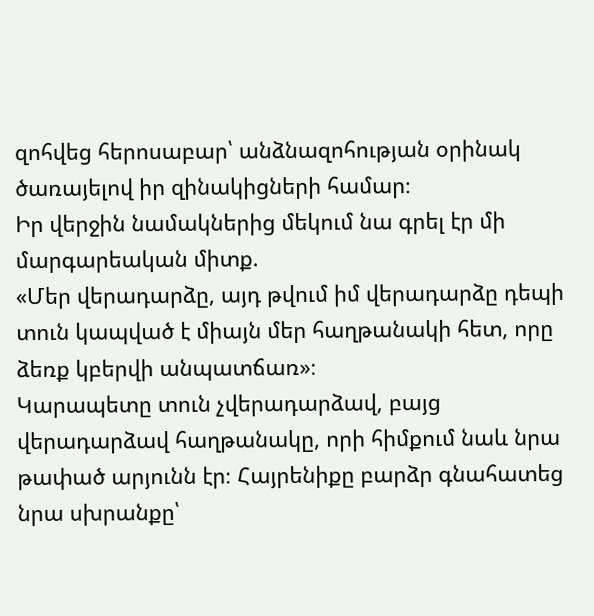զոհվեց հերոսաբար՝ անձնազոհության օրինակ ծառայելով իր զինակիցների համար։
Իր վերջին նամակներից մեկում նա գրել էր մի մարգարեական միտք.
«Մեր վերադարձը, այդ թվում իմ վերադարձը դեպի տուն կապված է միայն մեր հաղթանակի հետ, որը ձեռք կբերվի անպատճառ»։
Կարապետը տուն չվերադարձավ, բայց վերադարձավ հաղթանակը, որի հիմքում նաև նրա թափած արյունն էր։ Հայրենիքը բարձր գնահատեց նրա սխրանքը՝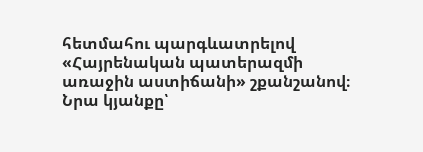հետմահու պարգևատրելով «Հայրենական պատերազմի առաջին աստիճանի» շքանշանով։
Նրա կյանքը՝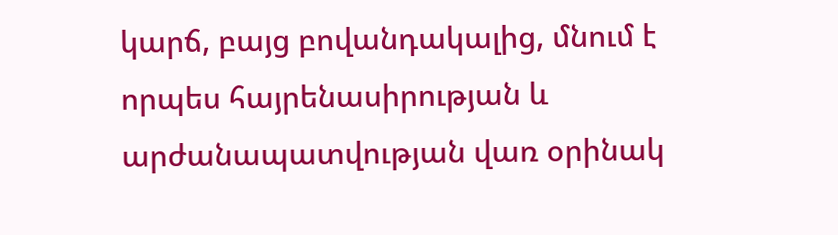կարճ, բայց բովանդակալից, մնում է որպես հայրենասիրության և արժանապատվության վառ օրինակ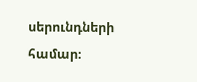սերունդների համար։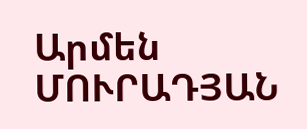Արմեն ՄՈՒՐԱԴՅԱՆ